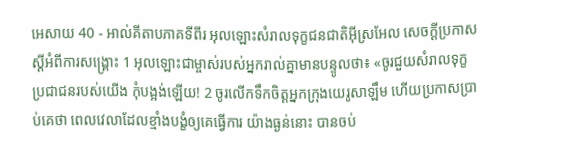អេសាយ 40 - អាល់គីតាបភាគទីពីរ អុលឡោះសំរាលទុក្ខជនជាតិអ៊ីស្រអែល សេចក្ដីប្រកាសស្ដីអំពីការសង្គ្រោះ 1 អុលឡោះជាម្ចាស់របស់អ្នករាល់គ្នាមានបន្ទូលថា៖ «ចូរជួយសំរាលទុក្ខប្រជាជនរបស់យើង កុំបង្អង់ឡើយ! 2 ចូរលើកទឹកចិត្តអ្នកក្រុងយេរូសាឡឹម ហើយប្រកាសប្រាប់គេថា ពេលវេលាដែលខ្មាំងបង្ខំឲ្យគេធ្វើការ យ៉ាងធ្ងន់នោះ បានចប់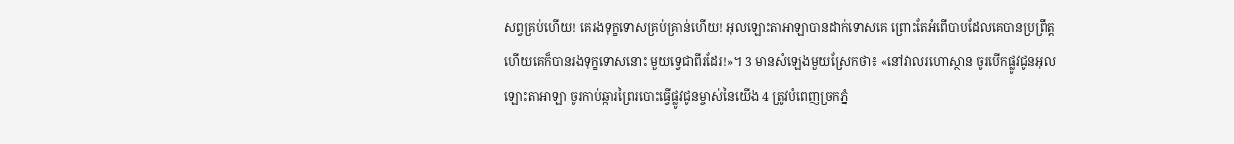សព្វគ្រប់ហើយ! គេរងទុក្ខទោសគ្រប់គ្រាន់ហើយ! អុលឡោះតាអាឡាបានដាក់ទោសគេ ព្រោះតែអំពើបាបដែលគេបានប្រព្រឹត្ត ហើយគេក៏បានរងទុក្ខទោសនោះ មួយទ្វេជាពីរដែរ!»។ 3 មានសំឡេងមួយស្រែកថា៖ «នៅវាលរហោស្ថាន ចូរបើកផ្លូវជូនអុលឡោះតាអាឡា ចូរកាប់ឆ្ការព្រៃរបោះធ្វើផ្លូវជូនម្ចាស់នៃយើង 4 ត្រូវបំពេញច្រកភ្នំ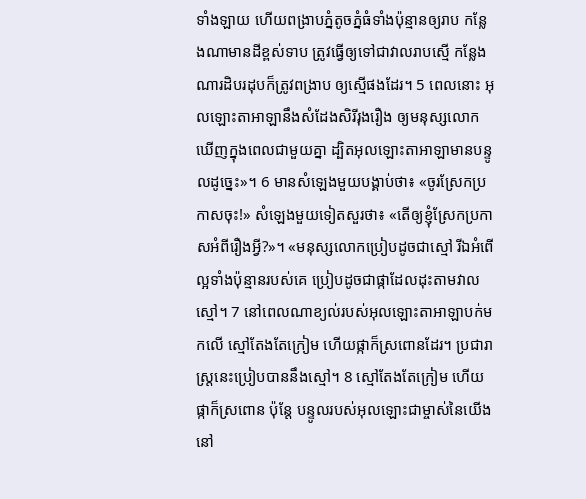ទាំងឡាយ ហើយពង្រាបភ្នំតូចភ្នំធំទាំងប៉ុន្មានឲ្យរាប កន្លែងណាមានដីខ្ពស់ទាប ត្រូវធ្វើឲ្យទៅជាវាលរាបស្មើ កន្លែងណារដិបរដុបក៏ត្រូវពង្រាប ឲ្យស្មើផងដែរ។ 5 ពេលនោះ អុលឡោះតាអាឡានឹងសំដែងសិរីរុងរឿង ឲ្យមនុស្សលោកឃើញក្នុងពេលជាមួយគ្នា ដ្បិតអុលឡោះតាអាឡាមានបន្ទូលដូច្នេះ»។ 6 មានសំឡេងមួយបង្គាប់ថា៖ «ចូរស្រែកប្រកាសចុះ!» សំឡេងមួយទៀតសួរថា៖ «តើឲ្យខ្ញុំស្រែកប្រកាសអំពីរឿងអ្វី?»។ «មនុស្សលោកប្រៀបដូចជាស្មៅ រីឯអំពើល្អទាំងប៉ុន្មានរបស់គេ ប្រៀបដូចជាផ្កាដែលដុះតាមវាលស្មៅ។ 7 នៅពេលណាខ្យល់របស់អុលឡោះតាអាឡាបក់មកលើ ស្មៅតែងតែក្រៀម ហើយផ្កាក៏ស្រពោនដែរ។ ប្រជារាស្ត្រនេះប្រៀបបាននឹងស្មៅ។ 8 ស្មៅតែងតែក្រៀម ហើយផ្កាក៏ស្រពោន ប៉ុន្តែ បន្ទូលរបស់អុលឡោះជាម្ចាស់នៃយើង នៅ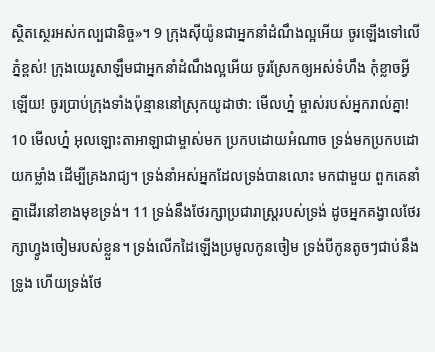ស្ថិតស្ថេរអស់កល្បជានិច្ច»។ 9 ក្រុងស៊ីយ៉ូនជាអ្នកនាំដំណឹងល្អអើយ ចូរឡើងទៅលើភ្នំខ្ពស់! ក្រុងយេរូសាឡឹមជាអ្នកនាំដំណឹងល្អអើយ ចូរស្រែកឲ្យអស់ទំហឹង កុំខ្លាចអ្វីឡើយ! ចូរប្រាប់ក្រុងទាំងប៉ុន្មាននៅស្រុកយូដាថា: មើលហ្ន៎ ម្ចាស់របស់អ្នករាល់គ្នា! 10 មើលហ្ន៎ អុលឡោះតាអាឡាជាម្ចាស់មក ប្រកបដោយអំណាច ទ្រង់មកប្រកបដោយកម្លាំង ដើម្បីគ្រងរាជ្យ។ ទ្រង់នាំអស់អ្នកដែលទ្រង់បានលោះ មកជាមួយ ពួកគេនាំគ្នាដើរនៅខាងមុខទ្រង់។ 11 ទ្រង់នឹងថែរក្សាប្រជារាស្ត្ររបស់ទ្រង់ ដូចអ្នកគង្វាលថែរក្សាហ្វូងចៀមរបស់ខ្លួន។ ទ្រង់លើកដៃឡើងប្រមូលកូនចៀម ទ្រង់បីកូនតូចៗជាប់នឹងទ្រូង ហើយទ្រង់ថែ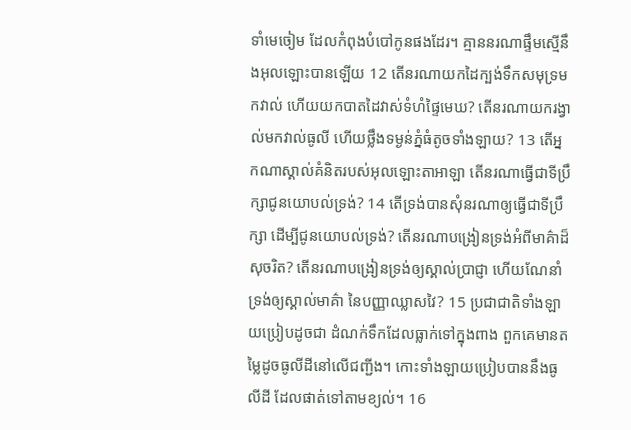ទាំមេចៀម ដែលកំពុងបំបៅកូនផងដែរ។ គ្មាននរណាផ្ទឹមស្មើនឹងអុលឡោះបានឡើយ 12 តើនរណាយកដៃក្បង់ទឹកសមុទ្រមកវាល់ ហើយយកបាតដៃវាស់ទំហំផ្ទៃមេឃ? តើនរណាយករង្វាល់មកវាល់ធូលី ហើយថ្លឹងទម្ងន់ភ្នំធំតូចទាំងឡាយ? 13 តើអ្នកណាស្គាល់គំនិតរបស់អុលឡោះតាអាឡា តើនរណាធ្វើជាទីប្រឹក្សាជូនយោបល់ទ្រង់? 14 តើទ្រង់បានសុំនរណាឲ្យធ្វើជាទីប្រឹក្សា ដើម្បីជូនយោបល់ទ្រង់? តើនរណាបង្រៀនទ្រង់អំពីមាគ៌ាដ៏សុចរិត? តើនរណាបង្រៀនទ្រង់ឲ្យស្គាល់ប្រាជ្ញា ហើយណែនាំទ្រង់ឲ្យស្គាល់មាគ៌ា នៃបញ្ញាឈ្លាសវៃ? 15 ប្រជាជាតិទាំងឡាយប្រៀបដូចជា ដំណក់ទឹកដែលធ្លាក់ទៅក្នុងពាង ពួកគេមានតម្លៃដូចធូលីដីនៅលើជញ្ជីង។ កោះទាំងឡាយប្រៀបបាននឹងធូលីដី ដែលផាត់ទៅតាមខ្យល់។ 16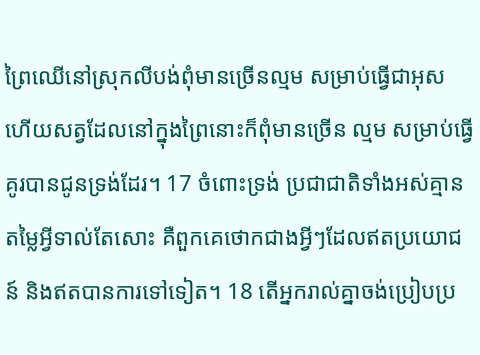ព្រៃឈើនៅស្រុកលីបង់ពុំមានច្រើនល្មម សម្រាប់ធ្វើជាអុស ហើយសត្វដែលនៅក្នុងព្រៃនោះក៏ពុំមានច្រើន ល្មម សម្រាប់ធ្វើគូរបានជូនទ្រង់ដែរ។ 17 ចំពោះទ្រង់ ប្រជាជាតិទាំងអស់គ្មានតម្លៃអ្វីទាល់តែសោះ គឺពួកគេថោកជាងអ្វីៗដែលឥតប្រយោជន៍ និងឥតបានការទៅទៀត។ 18 តើអ្នករាល់គ្នាចង់ប្រៀបប្រ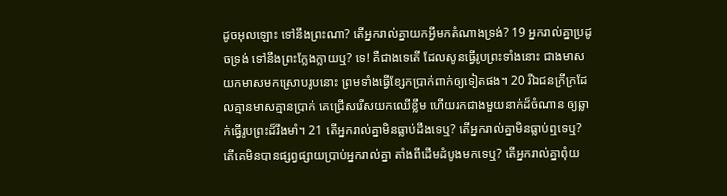ដូចអុលឡោះ ទៅនឹងព្រះណា? តើអ្នករាល់គ្នាយកអ្វីមកតំណាងទ្រង់? 19 អ្នករាល់គ្នាប្រដូចទ្រង់ ទៅនឹងព្រះក្លែងក្លាយឬ? ទេ! គឺជាងទេតើ ដែលសូនធ្វើរូបព្រះទាំងនោះ ជាងមាសយកមាសមកស្រោបរូបនោះ ព្រមទាំងធ្វើខ្សែកប្រាក់ពាក់ឲ្យទៀតផង។ 20 រីឯជនក្រីក្រដែលគ្មានមាសគ្មានប្រាក់ គេជ្រើសរើសយកឈើខ្លឹម ហើយរកជាងមួយនាក់ដ៏ចំណាន ឲ្យឆ្លាក់ធ្វើរូបព្រះដ៏រឹងមាំ។ 21 តើអ្នករាល់គ្នាមិនធ្លាប់ដឹងទេឬ? តើអ្នករាល់គ្នាមិនធ្លាប់ឮទេឬ? តើគេមិនបានផ្សព្វផ្សាយប្រាប់អ្នករាល់គ្នា តាំងពីដើមដំបូងមកទេឬ? តើអ្នករាល់គ្នាពុំយ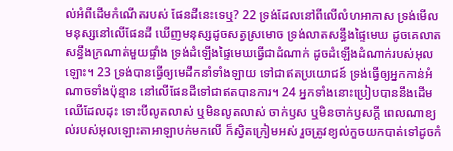ល់អំពីដើមកំណើតរបស់ ផែនដីនេះទេឬ? 22 ទ្រង់ដែលនៅពីលើលំហអាកាស ទ្រង់មើលមនុស្សនៅលើផែនដី ឃើញមនុស្សដូចសត្វស្រមោច ទ្រង់លាតសន្ធឹងផ្ទៃមេឃ ដូចគេលាតសន្ធឹងក្រណាត់មួយផ្ទាំង ទ្រង់ដំឡើងផ្ទៃមេឃធ្វើជាដំណាក់ ដូចដំឡើងដំណាក់របស់អុលឡោះ។ 23 ទ្រង់បានធ្វើឲ្យមេដឹកនាំទាំងឡាយ ទៅជាឥតប្រយោជន៍ ទ្រង់ធ្វើឲ្យអ្នកកាន់អំណាចទាំងប៉ុន្មាន នៅលើផែនដីទៅជាឥតបានការ។ 24 អ្នកទាំងនោះប្រៀបបាននឹងដើមឈើដែលដុះ ទោះបីលូតលាស់ ឬមិនលូតលាស់ ចាក់ឫស ឬមិនចាក់ឫសក្ដី ពេលណាខ្យល់របស់អុលឡោះតាអាឡាបក់មកលើ ក៏ស្វិតក្រៀមអស់ រួចត្រូវខ្យល់កួចយកបាត់ទៅដូចកំ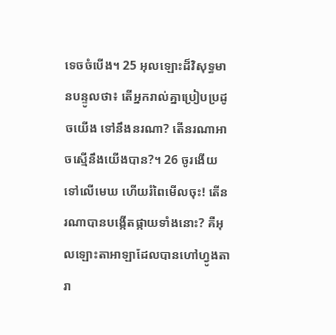ទេចចំបើង។ 25 អុលឡោះដ៏វិសុទ្ធមានបន្ទូលថា៖ តើអ្នករាល់គ្នាប្រៀបប្រដូចយើង ទៅនឹងនរណា? តើនរណាអាចស្មើនឹងយើងបាន?។ 26 ចូរងើយទៅលើមេឃ ហើយរំពៃមើលចុះ! តើនរណាបានបង្កើតផ្កាយទាំងនោះ? គឺអុលឡោះតាអាឡាដែលបានហៅហ្វូងតារា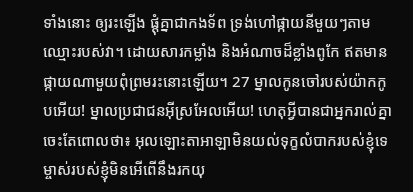ទាំងនោះ ឲ្យរះឡើង ផ្ដុំគ្នាជាកងទ័ព ទ្រង់ហៅផ្កាយនីមួយៗតាមឈ្មោះរបស់វា។ ដោយសារកម្លាំង និងអំណាចដ៏ខ្លាំងពូកែ ឥតមានផ្កាយណាមួយពុំព្រមរះនោះឡើយ។ 27 ម្នាលកូនចៅរបស់យ៉ាកកូបអើយ! ម្នាលប្រជាជនអ៊ីស្រអែលអើយ! ហេតុអ្វីបានជាអ្នករាល់គ្នាចេះតែពោលថា៖ អុលឡោះតាអាឡាមិនយល់ទុក្ខលំបាករបស់ខ្ញុំទេ ម្ចាស់របស់ខ្ញុំមិនអើពើនឹងរកយុ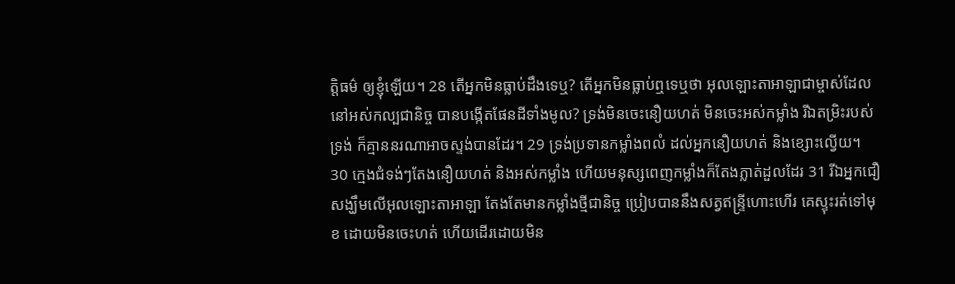ត្តិធម៌ ឲ្យខ្ញុំឡើយ។ 28 តើអ្នកមិនធ្លាប់ដឹងទេឬ? តើអ្នកមិនធ្លាប់ឮទេឬថា អុលឡោះតាអាឡាជាម្ចាស់ដែលនៅអស់កល្បជានិច្ច បានបង្កើតផែនដីទាំងមូល? ទ្រង់មិនចេះនឿយហត់ មិនចេះអស់កម្លាំង រីឯតម្រិះរបស់ទ្រង់ ក៏គ្មាននរណាអាចស្ទង់បានដែរ។ 29 ទ្រង់ប្រទានកម្លាំងពលំ ដល់អ្នកនឿយហត់ និងខ្សោះល្វើយ។ 30 ក្មេងជំទង់ៗតែងនឿយហត់ និងអស់កម្លាំង ហើយមនុស្សពេញកម្លាំងក៏តែងភ្លាត់ដួលដែរ 31 រីឯអ្នកជឿសង្ឃឹមលើអុលឡោះតាអាឡា តែងតែមានកម្លាំងថ្មីជានិច្ច ប្រៀបបាននឹងសត្វឥន្ទ្រីហោះហើរ គេស្ទុះរត់ទៅមុខ ដោយមិនចេះហត់ ហើយដើរដោយមិន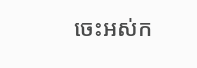ចេះអស់ក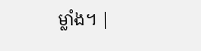ម្លាំង។ |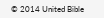© 2014 United Bible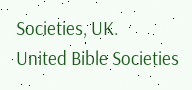Societies, UK.
United Bible Societies